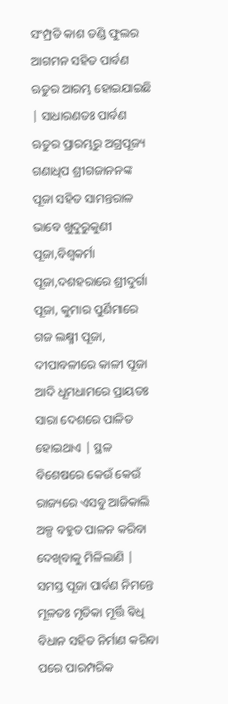ସଂମ୍ପ୍ରତି କାଶ ତଣ୍ଡି ଫୁଲର ଆଗମନ ସହିତ ପାର୍ବଣ ଋତୁର ଆରମ୍ଭ ହୋଇଯାଇଛି | ସାଧାରଣତଃ ପାର୍ବଣ ଋତୁର ପ୍ରାରମ୍ଭରୁ ଅଗ୍ରପୂଜ୍ୟ ଗଣାଧିପ ଶ୍ରୀଗଜାନନଙ୍କ ପୂଜା ସହିତ ସାମନ୍ତରାଳ ଭାବେ ଖୁଦୁରୁକୁଣୀ ପୂଜା,ବିଶ୍ୱକର୍ମା ପୂଜା,ଦଶହରାରେ ଶ୍ରୀଦୁର୍ଗା ପୂଜା, କୁମାର ପୁର୍ଣିମାରେ ଗଜ ଲକ୍ଷ୍ମୀ ପୂଜା, ଦୀପାବଳୀରେ କାଳୀ ପୂଜା ଆଦି ଧୂମଧାମରେ ପ୍ରାୟତଃ ସାରା ଦେଶରେ ପାଳିତ ହୋଇଥାଏ | ସ୍ଥଳ ବିଶେଷରେ କେଉଁ କେଉଁ ରାଜ୍ୟରେ ଏସବୁ ଆଜିକାଲି ଅଳ୍ପ ବହୁତ ପାଳନ କରିବା ଦେଖିବାକୁ ମିଳିଲାଣି | ସମସ୍ତ ପୂଜା ପାର୍ବଣ ନିମନ୍ତେ ମୂଳତଃ ମୃତିକା ମୂର୍ତ୍ତି ଵିଧି ବିଧାନ ସହିତ ନିର୍ମାଣ କରିବା ପରେ ପାରମ୍ପରିକ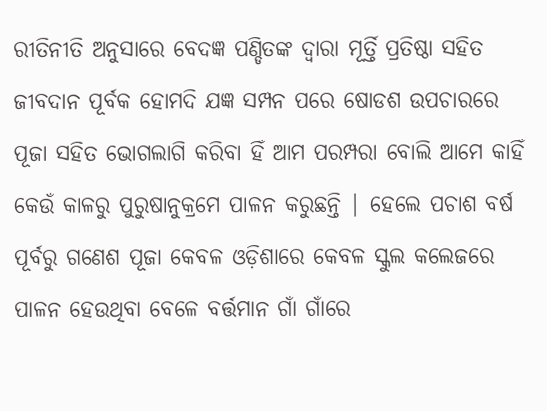ରୀତିନୀତି ଅନୁସାରେ ବେଦଜ୍ଞ ପଣ୍ଡିତଙ୍କ ଦ୍ୱାରା ମୂର୍ତ୍ତି ପ୍ରତିଷ୍ଠା ସହିତ ଜୀବଦାନ ପୂର୍ବକ ହୋମଦି ଯଜ୍ଞ ସମ୍ପନ ପରେ ଷୋଡଶ ଉପଚାରରେ ପୂଜା ସହିତ ଭୋଗଲାଗି କରିବା ହିଁ ଆମ ପରମ୍ପରା ବୋଲି ଆମେ କାହିଁ କେଉଁ କାଳରୁ ପୁରୁଷାନୁକ୍ରମେ ପାଳନ କରୁଛନ୍ତି | ହେଲେ ପଚାଶ ବର୍ଷ ପୂର୍ବରୁ ଗଣେଶ ପୂଜା କେବଳ ଓଡ଼ିଶାରେ କେବଳ ସ୍କୁଲ କଲେଜରେ ପାଳନ ହେଉଥିବା ବେଳେ ବର୍ତ୍ତମାନ ଗାଁ ଗାଁରେ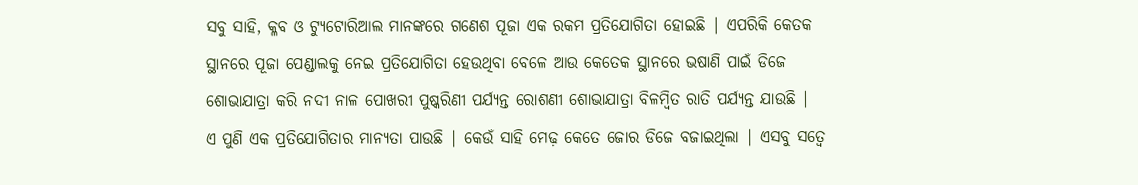ସବୁ ସାହି, କ୍ଳବ ଓ ଟ୍ୟୁଟୋରିଆଲ ମାନଙ୍କରେ ଗଣେଶ ପୂଜା ଏକ ରକମ ପ୍ରତିଯୋଗିତା ହୋଇଛି | ଏପରିକି କେତକ ସ୍ଥାନରେ ପୂଜା ପେଣ୍ଡାଲକୁ ନେଇ ପ୍ରତିଯୋଗିତା ହେଉଥିବା ବେଳେ ଆଉ କେତେକ ସ୍ଥାନରେ ଭଷାଣି ପାଇଁ ଡିଜେ ଶୋଭାଯାତ୍ରା କରି ନଦୀ ନାଳ ପୋଖରୀ ପୁଷ୍କରିଣୀ ପର୍ଯ୍ୟନ୍ତ ରୋଶଣୀ ଶୋଭାଯାତ୍ରା ବିଳମ୍ବିତ ରାତି ପର୍ଯ୍ୟନ୍ତ ଯାଉଛି |
ଏ ପୁଣି ଏକ ପ୍ରତିଯୋଗିତାର ମାନ୍ୟତା ପାଉଛି | କେଉଁ ସାହି ମେଢ଼ କେତେ ଜୋର ଡିଜେ ବଜାଇଥିଲା | ଏସବୁ ସତ୍ୱେ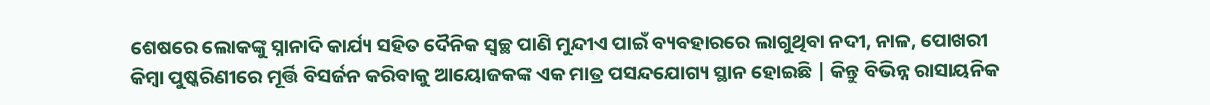ଶେଷରେ ଲୋକଙ୍କୁ ସ୍ନାନାଦି କାର୍ଯ୍ୟ ସହିତ ଦୈନିକ ସ୍ୱଚ୍ଛ ପାଣି ମୁନ୍ଦୀଏ ପାଇଁ ବ୍ୟବହାରରେ ଲାଗୁଥିବା ନଦୀ, ନାଳ, ପୋଖରୀ କିମ୍ବା ପୁଷ୍କରିଣୀରେ ମୂର୍ତ୍ତି ବିସର୍ଜନ କରିବାକୁ ଆୟୋଜକଙ୍କ ଏକ ମାତ୍ର ପସନ୍ଦଯୋଗ୍ୟ ସ୍ଥାନ ହୋଇଛି | କିନ୍ତୁ ବିଭିନ୍ନ ରାସାୟନିକ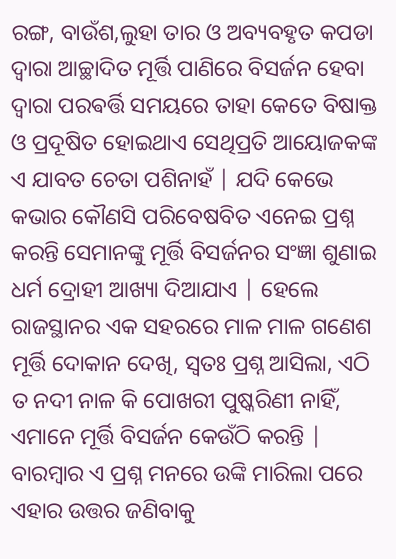ରଙ୍ଗ, ବାଉଁଶ,ଲୁହା ତାର ଓ ଅବ୍ୟବହୃତ କପଡା ଦ୍ୱାରା ଆଚ୍ଛାଦିତ ମୂର୍ତ୍ତି ପାଣିରେ ବିସର୍ଜନ ହେବା ଦ୍ୱାରା ପରଵର୍ତ୍ତି ସମୟରେ ତାହା କେତେ ବିଷାକ୍ତ ଓ ପ୍ରଦୂଷିତ ହୋଇଥାଏ ସେଥିପ୍ରତି ଆୟୋଜକଙ୍କ ଏ ଯାବତ ଚେତା ପଶିନାହଁ | ଯଦି କେଭେ କଭାର କୌଣସି ପରିବେଷବିତ ଏନେଇ ପ୍ରଶ୍ନ କରନ୍ତି ସେମାନଙ୍କୁ ମୂର୍ତ୍ତି ବିସର୍ଜନର ସଂଜ୍ଞା ଶୁଣାଇ ଧର୍ମ ଦ୍ରୋହୀ ଆଖ୍ୟା ଦିଆଯାଏ | ହେଲେ ରାଜସ୍ଥାନର ଏକ ସହରରେ ମାଳ ମାଳ ଗଣେଶ ମୂର୍ତ୍ତି ଦୋକାନ ଦେଖି, ସ୍ୱତଃ ପ୍ରଶ୍ନ ଆସିଲା, ଏଠି ତ ନଦୀ ନାଳ କି ପୋଖରୀ ପୁଷ୍କରିଣୀ ନାହିଁ, ଏମାନେ ମୂର୍ତ୍ତି ବିସର୍ଜନ କେଉଁଠି କରନ୍ତି | ବାରମ୍ବାର ଏ ପ୍ରଶ୍ନ ମନରେ ଉଙ୍କି ମାରିଲା ପରେ ଏହାର ଉତ୍ତର ଜଣିବାକୁ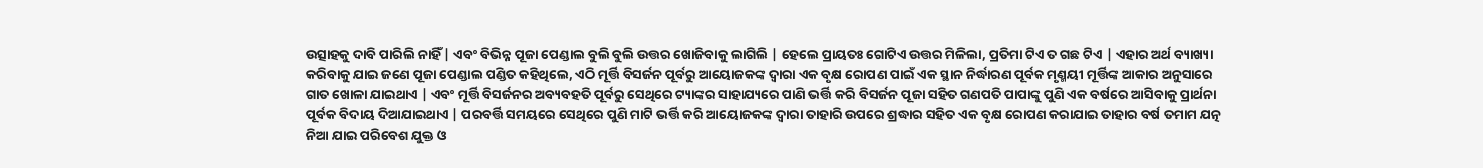ଉତ୍ସାହକୁ ଦାବି ପାରିଲି ନାହିଁ | ଏବଂ ବିଭିନ୍ନ ପୂଜା ପେଣ୍ଡାଲ ବୁଲି ବୁଲି ଉତ୍ତର ଖୋଜିବାକୁ ଲାଗିଲି | ହେଲେ ପ୍ରାୟତଃ ଗୋଟିଏ ଉତ୍ତର ମିଳିଲା, ପ୍ରତିମା ଟିଏ ତ ଗଛ ଟିଏ | ଏହାର ଅର୍ଥ ବ୍ୟାଖ୍ୟା କରିବାକୁ ଯାଇ ଜଣେ ପୂଜା ପେଣ୍ଡାଲ ପଣ୍ଡିତ କହିଥିଲେ, ଏଠି ମୂର୍ତ୍ତି ବିସର୍ଜନ ପୂର୍ବରୁ ଆୟୋଜକଙ୍କ ଦ୍ୱାରା ଏକ ବୃକ୍ଷ ରୋପଣ ପାଇଁ ଏକ ସ୍ଥାନ ନିର୍ଦ୍ଧାରଣ ପୂର୍ବକ ମୃଣ୍ମୟୀ ମୂର୍ତ୍ତିଙ୍କ ଆକାର ଅନୁସାରେ ଗାତ ଖୋଳା ଯାଇଥାଏ | ଏବଂ ମୂର୍ତ୍ତି ବିସର୍ଜନର ଅବ୍ୟବହତି ପୂର୍ବରୁ ସେଥିରେ ଟ୍ୟାଙ୍କର ସାହାଯ୍ୟରେ ପାଣି ଭର୍ତ୍ତି କରି ବିସର୍ଜନ ପୂଜା ସହିତ ଗଣପତି ପାପାଙ୍କୁ ପୁଣି ଏକ ବର୍ଷରେ ଆସିବାକୁ ପ୍ରାର୍ଥନା ପୂର୍ବକ ବିଦାୟ ଦିଆଯାଇଥାଏ | ପରବର୍ତ୍ତି ସମୟରେ ସେଥିରେ ପୁଣି ମାଟି ଭର୍ତ୍ତି କରି ଆୟୋଜକଙ୍କ ଦ୍ୱାରା ତାହାରି ଉପରେ ଶ୍ରଦ୍ଧାର ସହିତ ଏକ ବୃକ୍ଷ ରୋପଣ କରାଯାଇ ତାହାର ବର୍ଷ ତମାମ ଯତ୍ନ ନିଆ ଯାଇ ପରିବେଶ ଯୁକ୍ତ ଓ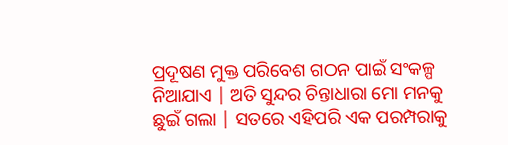ପ୍ରଦୂଷଣ ମୁକ୍ତ ପରିବେଶ ଗଠନ ପାଇଁ ସଂକଳ୍ପ ନିଆଯାଏ | ଅତି ସୁନ୍ଦର ଚିନ୍ତାଧାରା ମୋ ମନକୁ ଛୁଇଁ ଗଲା | ସତରେ ଏହିପରି ଏକ ପରମ୍ପରାକୁ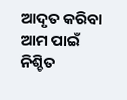ଆଦୃତ କରିବା ଆମ ପାଇଁ ନିଶ୍ଚିତ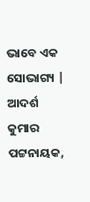ଭାବେ ଏକ ସୋଭାଗ୍ୟ |
ଆଦର୍ଶ କୁମାର ପଟ୍ଟନାୟକ,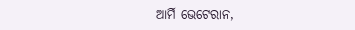ଆର୍ମି ଭେଟେରାନ,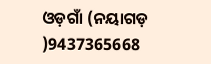ଓଡ଼ଗାଁ (ନୟାଗଡ଼ )9437365668